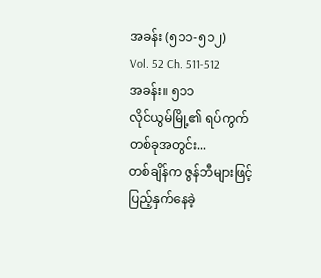အခန်း (၅၁၁-၅၁၂)
Vol. 52 Ch. 511-512
အခန်း။ ၅၁၁
လိုင်ယွမ်မြို့၏ ရပ်ကွက်တစ်ခုအတွင်း...
တစ်ချိန်က ဇွန်ဘီများဖြင့် ပြည့်နှက်နေခဲ့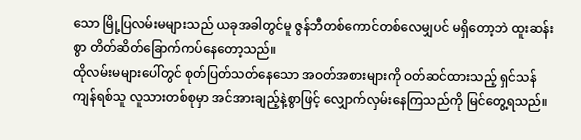သော မြို့ပြလမ်းမများသည် ယခုအခါတွင်မူ ဇွန်ဘီတစ်ကောင်တစ်လေမျှပင် မရှိတော့ဘဲ ထူးဆန်းစွာ တိတ်ဆိတ်ခြောက်ကပ်နေတော့သည်။
ထိုလမ်းမများပေါ်တွင် စုတ်ပြတ်သတ်နေသော အဝတ်အစားများကို ဝတ်ဆင်ထားသည့် ရှင်သန်ကျန်ရစ်သူ လူသားတစ်စုမှာ အင်အားချည့်နဲ့စွာဖြင့် လျှောက်လှမ်းနေကြသည်ကို မြင်တွေ့ရသည်။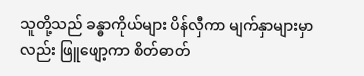သူတို့သည် ခန္ဓာကိုယ်များ ပိန်လှီကာ မျက်နှာများမှာလည်း ဖြူဖျော့ကာ စိတ်ဓာတ်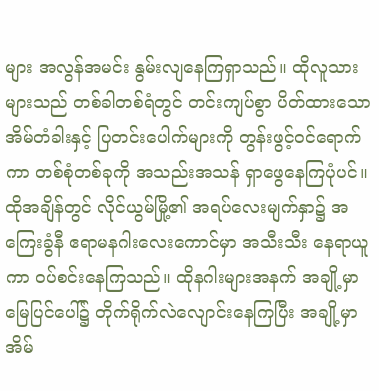များ အလွန်အမင်း နွမ်းလျနေကြရှာသည်။ ထိုလူသားများသည် တစ်ခါတစ်ရံတွင် တင်းကျပ်စွာ ပိတ်ထားသော အိမ်တံခါးနှင့် ပြတင်းပေါက်များကို တွန်းဖွင့်ဝင်ရောက်ကာ တစ်စုံတစ်ခုကို အသည်းအသန် ရှာဖွေနေကြပုံပင်။
ထိုအချိန်တွင် လိုင်ယွမ်မြို့၏ အရပ်လေးမျက်နှာ၌ အကြေးခွံနီ ဧရာမနဂါးလေးကောင်မှာ အသီးသီး နေရာယူကာ ဝပ်စင်းနေကြသည်။ ထိုနဂါးများအနက် အချို့မှာ မြေပြင်ပေါ်၌ တိုက်ရိုက်လဲလျောင်းနေကြပြီး အချို့မှာ အိမ်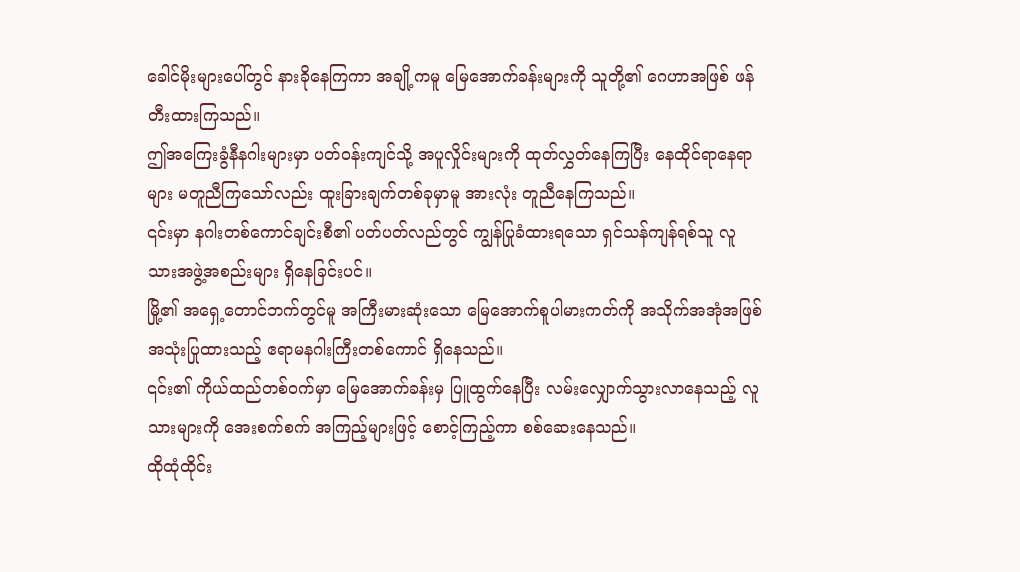ခေါင်မိုးများပေါ်တွင် နားခိုနေကြကာ အချို့ကမူ မြေအောက်ခန်းများကို သူတို့၏ ဂေဟာအဖြစ် ဖန်တီးထားကြသည်။
ဤအကြေးခွံနီနဂါးများမှာ ပတ်ဝန်းကျင်သို့ အပူလှိုင်းများကို ထုတ်လွှတ်နေကြပြီး နေထိုင်ရာနေရာများ မတူညီကြသော်လည်း ထူးခြားချက်တစ်ခုမှာမူ အားလုံး တူညီနေကြသည်။
၎င်းမှာ နဂါးတစ်ကောင်ချင်းစီ၏ ပတ်ပတ်လည်တွင် ကျွန်ပြုခံထားရသော ရှင်သန်ကျန်ရစ်သူ လူသားအဖွဲ့အစည်းများ ရှိနေခြင်းပင်။
မြို့၏ အရှေ့တောင်ဘက်တွင်မူ အကြီးမားဆုံးသော မြေအောက်စူပါမားကတ်ကို အသိုက်အအုံအဖြစ် အသုံးပြုထားသည့် ဧရာမနဂါးကြီးတစ်ကောင် ရှိနေသည်။
၎င်း၏ ကိုယ်ထည်တစ်ဝက်မှာ မြေအောက်ခန်းမှ ပြူထွက်နေပြီး လမ်းလျှောက်သွားလာနေသည့် လူသားများကို အေးစက်စက် အကြည့်များဖြင့် စောင့်ကြည့်ကာ စစ်ဆေးနေသည်။
ထိုထုံထိုင်း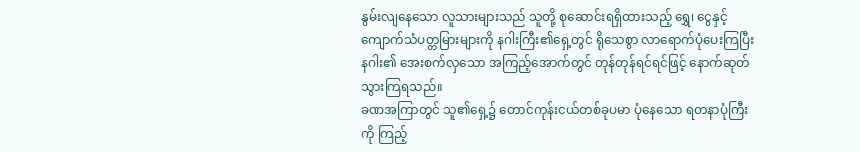နွမ်းလျနေသော လူသားများသည် သူတို့ စုဆောင်းရရှိထားသည့် ရွှေ၊ ငွေနှင့် ကျောက်သံပတ္တမြားများကို နဂါးကြီး၏ရှေ့တွင် ရိုသေစွာ လာရောက်ပုံပေးကြပြီး နဂါး၏ အေးစက်လှသော အကြည့်အောက်တွင် တုန်တုန်ရင်ရင်ဖြင့် နောက်ဆုတ်သွားကြရသည်။
ခဏအကြာတွင် သူ၏ရှေ့၌ တောင်ကုန်းငယ်တစ်ခုပမာ ပုံနေသော ရတနာပုံကြီးကို ကြည့်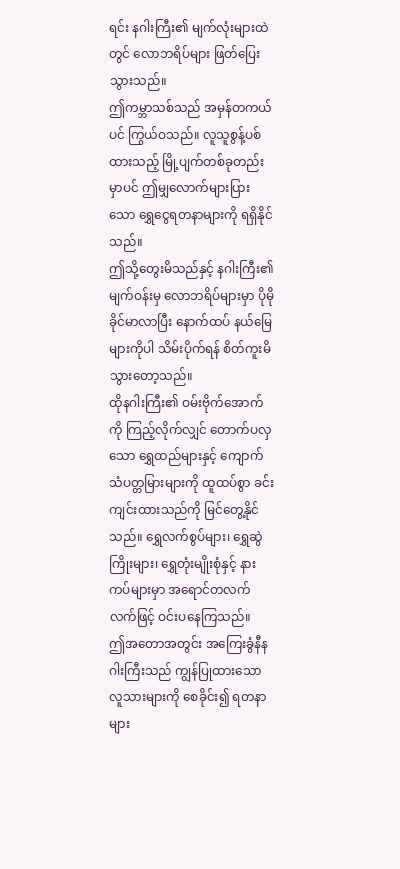ရင်း နဂါးကြီး၏ မျက်လုံးများထဲတွင် လောဘရိပ်များ ဖြတ်ပြေးသွားသည်။
ဤကမ္ဘာသစ်သည် အမှန်တကယ်ပင် ကြွယ်ဝသည်။ လူသူစွန့်ပစ်ထားသည့် မြို့ပျက်တစ်ခုတည်းမှာပင် ဤမျှလောက်များပြားသော ရွှေငွေရတနာများကို ရရှိနိုင်သည်။
ဤသို့တွေးမိသည်နှင့် နဂါးကြီး၏ မျက်ဝန်းမှ လောဘရိပ်များမှာ ပိုမိုခိုင်မာလာပြီး နောက်ထပ် နယ်မြေများကိုပါ သိမ်းပိုက်ရန် စိတ်ကူးမိသွားတော့သည်။
ထိုနဂါးကြီး၏ ဝမ်းဗိုက်အောက်ကို ကြည့်လိုက်လျှင် တောက်ပလှသော ရွှေထည်များနှင့် ကျောက်သံပတ္တမြားများကို ထူထပ်စွာ ခင်းကျင်းထားသည်ကို မြင်တွေ့နိုင်သည်။ ရွှေလက်စွပ်များ၊ ရွှေဆွဲကြိုးများ၊ ရွှေတုံးမျိုးစုံနှင့် နားကပ်များမှာ အရောင်တလက်လက်ဖြင့် ဝင်းပနေကြသည်။
ဤအတောအတွင်း အကြေးခွံနီနဂါးကြီးသည် ကျွန်ပြုထားသော လူသားများကို စေခိုင်း၍ ရတနာများ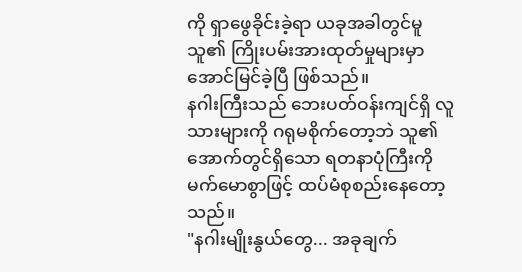ကို ရှာဖွေခိုင်းခဲ့ရာ ယခုအခါတွင်မူ သူ၏ ကြိုးပမ်းအားထုတ်မှုများမှာ အောင်မြင်ခဲ့ပြီ ဖြစ်သည်။
နဂါးကြီးသည် ဘေးပတ်ဝန်းကျင်ရှိ လူသားများကို ဂရုမစိုက်တော့ဘဲ သူ၏အောက်တွင်ရှိသော ရတနာပုံကြီးကို မက်မောစွာဖြင့် ထပ်မံစုစည်းနေတော့သည်။
"နဂါးမျိုးနွယ်တွေ... အခုချက်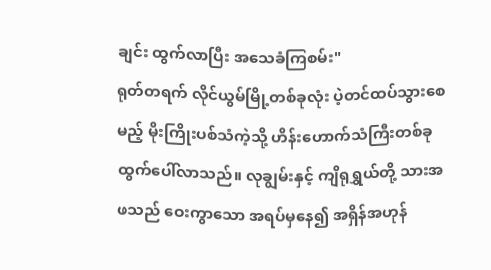ချင်း ထွက်လာပြီး အသေခံကြစမ်း"
ရုတ်တရက် လိုင်ယွမ်မြို့တစ်ခုလုံး ပဲ့တင်ထပ်သွားစေမည့် မိုးကြိုးပစ်သံကဲ့သို့ ဟိန်းဟောက်သံကြီးတစ်ခု ထွက်ပေါ်လာသည်။ လုချွမ်းနှင့် ကျိရုရွှယ်တို့ သားအဖသည် ဝေးကွာသော အရပ်မှနေ၍ အရှိန်အဟုန်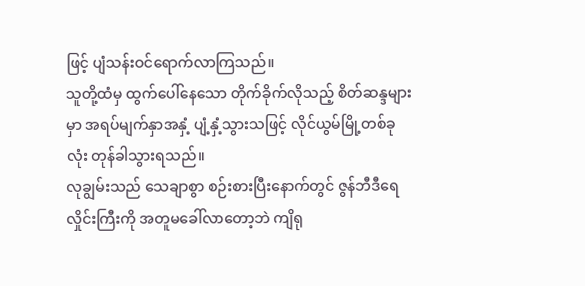ဖြင့် ပျံသန်းဝင်ရောက်လာကြသည်။
သူတို့ထံမှ ထွက်ပေါ်နေသော တိုက်ခိုက်လိုသည့် စိတ်ဆန္ဒများမှာ အရပ်မျက်နှာအနှံ့ ပျံ့နှံ့သွားသဖြင့် လိုင်ယွမ်မြို့တစ်ခုလုံး တုန်ခါသွားရသည်။
လုချွမ်းသည် သေချာစွာ စဉ်းစားပြီးနောက်တွင် ဇွန်ဘီဒီရေလှိုင်းကြီးကို အတူမခေါ်လာတော့ဘဲ ကျိရု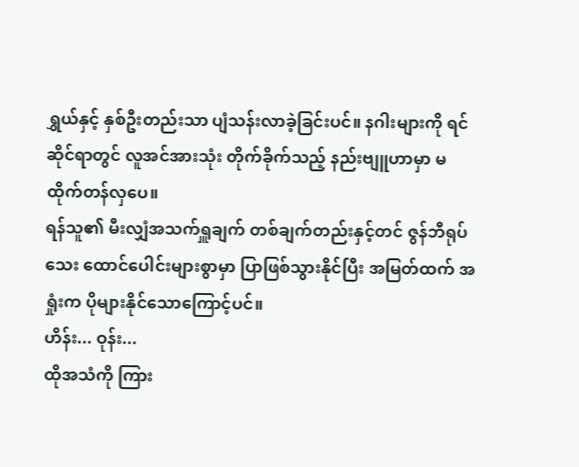ရွှယ်နှင့် နှစ်ဦးတည်းသာ ပျံသန်းလာခဲ့ခြင်းပင်။ နဂါးများကို ရင်ဆိုင်ရာတွင် လူအင်အားသုံး တိုက်ခိုက်သည့် နည်းဗျူဟာမှာ မထိုက်တန်လှပေ။
ရန်သူ၏ မီးလျှံအသက်ရှူချက် တစ်ချက်တည်းနှင့်တင် ဇွန်ဘီရုပ်သေး ထောင်ပေါင်းများစွာမှာ ပြာဖြစ်သွားနိုင်ပြီး အမြတ်ထက် အရှုံးက ပိုများနိုင်သောကြောင့်ပင်။
ဟိန်း... ဝုန်း...
ထိုအသံကို ကြား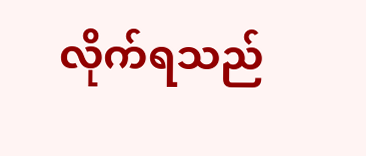လိုက်ရသည်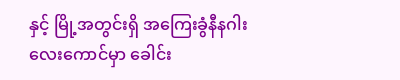နှင့် မြို့အတွင်းရှိ အကြေးခွံနီနဂါးလေးကောင်မှာ ခေါင်း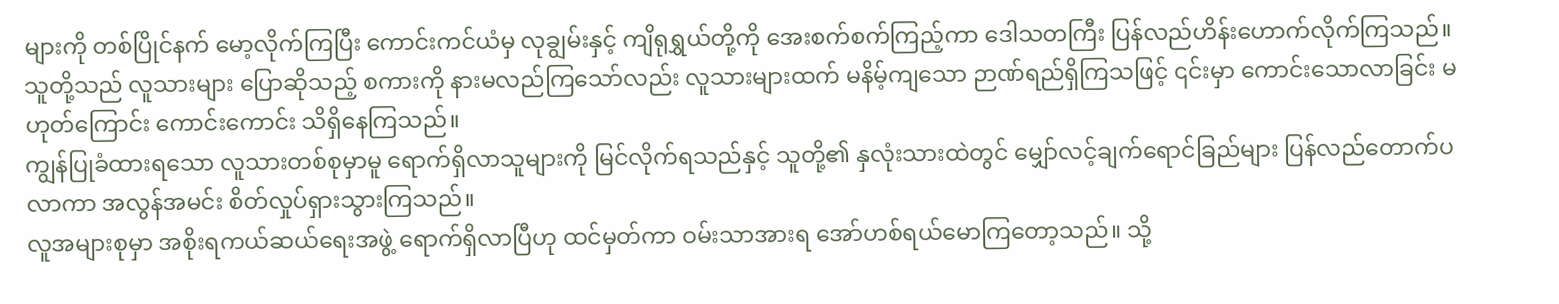များကို တစ်ပြိုင်နက် မော့လိုက်ကြပြီး ကောင်းကင်ယံမှ လုချွမ်းနှင့် ကျိရုရွှယ်တို့ကို အေးစက်စက်ကြည့်ကာ ဒေါသတကြီး ပြန်လည်ဟိန်းဟောက်လိုက်ကြသည်။
သူတို့သည် လူသားများ ပြောဆိုသည့် စကားကို နားမလည်ကြသော်လည်း လူသားများထက် မနိမ့်ကျသော ဉာဏ်ရည်ရှိကြသဖြင့် ၎င်းမှာ ကောင်းသောလာခြင်း မဟုတ်ကြောင်း ကောင်းကောင်း သိရှိနေကြသည်။
ကျွန်ပြုခံထားရသော လူသားတစ်စုမှာမူ ရောက်ရှိလာသူများကို မြင်လိုက်ရသည်နှင့် သူတို့၏ နှလုံးသားထဲတွင် မျှော်လင့်ချက်ရောင်ခြည်များ ပြန်လည်တောက်ပလာကာ အလွန်အမင်း စိတ်လှုပ်ရှားသွားကြသည်။
လူအများစုမှာ အစိုးရကယ်ဆယ်ရေးအဖွဲ့ ရောက်ရှိလာပြီဟု ထင်မှတ်ကာ ဝမ်းသာအားရ အော်ဟစ်ရယ်မောကြတော့သည်။ သို့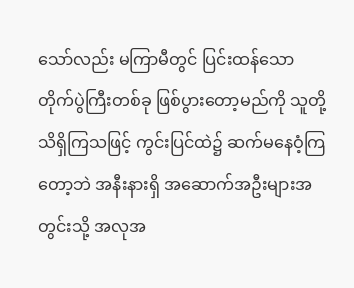သော်လည်း မကြာမီတွင် ပြင်းထန်သော တိုက်ပွဲကြီးတစ်ခု ဖြစ်ပွားတော့မည်ကို သူတို့ သိရှိကြသဖြင့် ကွင်းပြင်ထဲ၌ ဆက်မနေဝံ့ကြတော့ဘဲ အနီးနားရှိ အဆောက်အဦးများအတွင်းသို့ အလုအ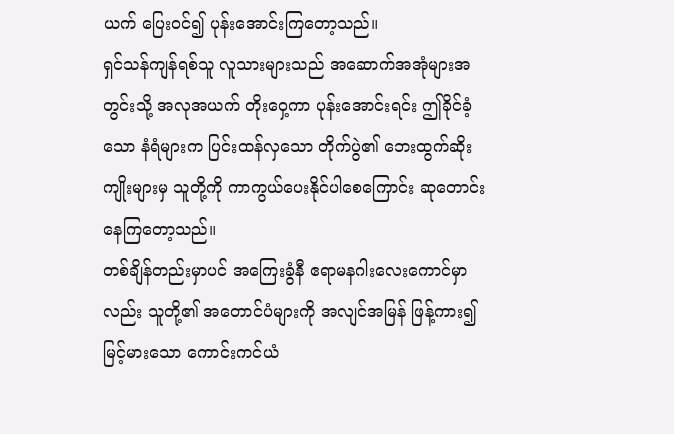ယက် ပြေးဝင်၍ ပုန်းအောင်းကြတော့သည်။
ရှင်သန်ကျန်ရစ်သူ လူသားများသည် အဆောက်အအုံများအတွင်းသို့ အလုအယက် တိုးဝှေ့ကာ ပုန်းအောင်းရင်း ဤခိုင်ခံ့သော နံရံများက ပြင်းထန်လှသော တိုက်ပွဲ၏ ဘေးထွက်ဆိုးကျိုးများမှ သူတို့ကို ကာကွယ်ပေးနိုင်ပါစေကြောင်း ဆုတောင်းနေကြတော့သည်။
တစ်ချိန်တည်းမှာပင် အကြေးခွံနီ ဧရာမနဂါးလေးကောင်မှာလည်း သူတို့၏ အတောင်ပံများကို အလျင်အမြန် ဖြန့်ကား၍ မြင့်မားသော ကောင်းကင်ယံ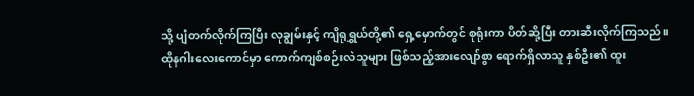သို့ ပျံတက်လိုက်ကြပြီး လုချွမ်းနှင့် ကျိရုရွှယ်တို့၏ ရှေ့မှောက်တွင် စုရုံးကာ ပိတ်ဆို့ပြီး တားဆီးလိုက်ကြသည်။
ထိုနဂါးလေးကောင်မှာ ကောက်ကျစ်စဉ်းလဲသူများ ဖြစ်သည့်အားလျော်စွာ ရောက်ရှိလာသူ နှစ်ဦး၏ ထူး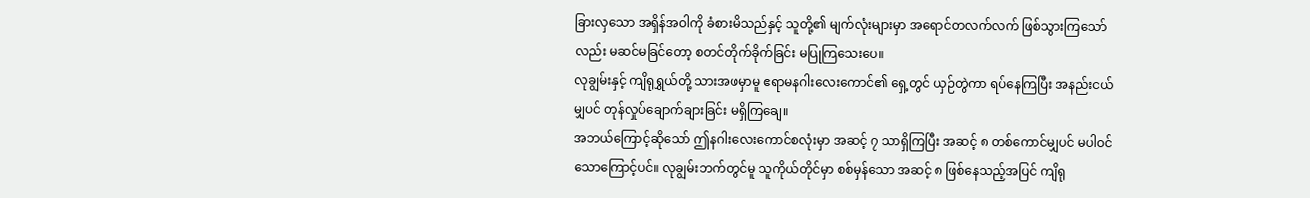ခြားလှသော အရှိန်အဝါကို ခံစားမိသည်နှင့် သူတို့၏ မျက်လုံးများမှာ အရောင်တလက်လက် ဖြစ်သွားကြသော်လည်း မဆင်မခြင်တော့ စတင်တိုက်ခိုက်ခြင်း မပြုကြသေးပေ။
လုချွမ်းနှင့် ကျိရုရွှယ်တို့ သားအဖမှာမူ ဧရာမနဂါးလေးကောင်၏ ရှေ့တွင် ယှဉ်တွဲကာ ရပ်နေကြပြီး အနည်းငယ်မျှပင် တုန်လှုပ်ချောက်ချားခြင်း မရှိကြချေ။
အဘယ်ကြောင့်ဆိုသော် ဤနဂါးလေးကောင်စလုံးမှာ အဆင့် ၇ သာရှိကြပြီး အဆင့် ၈ တစ်ကောင်မျှပင် မပါဝင်သောကြောင့်ပင်။ လုချွမ်းဘက်တွင်မူ သူကိုယ်တိုင်မှာ စစ်မှန်သော အဆင့် ၈ ဖြစ်နေသည့်အပြင် ကျိရု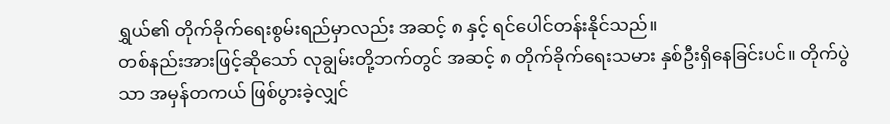ရွှယ်၏ တိုက်ခိုက်ရေးစွမ်းရည်မှာလည်း အဆင့် ၈ နှင့် ရင်ပေါင်တန်းနိုင်သည်။
တစ်နည်းအားဖြင့်ဆိုသော် လုချွမ်းတို့ဘက်တွင် အဆင့် ၈ တိုက်ခိုက်ရေးသမား နှစ်ဦးရှိနေခြင်းပင်။ တိုက်ပွဲသာ အမှန်တကယ် ဖြစ်ပွားခဲ့လျှင်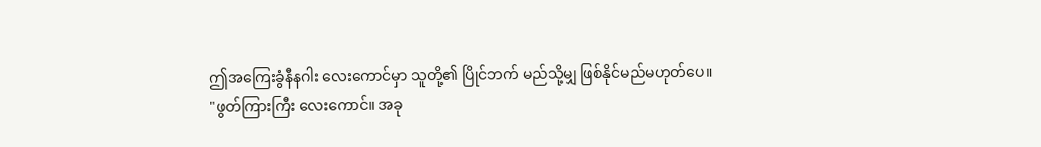ဤအကြေးခွံနီနဂါး လေးကောင်မှာ သူတို့၏ ပြိုင်ဘက် မည်သို့မျှ ဖြစ်နိုင်မည်မဟုတ်ပေ။
"ဖွတ်ကြားကြီး လေးကောင်။ အခု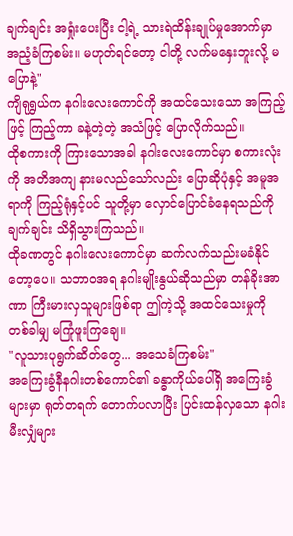ချက်ချင်း အရှုံးပေးပြီး ငါ့ရဲ့ သားရဲထိန်းချုပ်မှုအောက်မှာ အညံ့ခံကြစမ်း။ မဟုတ်ရင်တော့ ငါတို့ လက်မနှေးဘူးလို့ မပြောနဲ့"
ကျိရုရွှယ်က နဂါးလေးကောင်ကို အထင်သေးသော အကြည့်ဖြင့် ကြည့်ကာ ခနဲ့တဲ့တဲ့ အသံဖြင့် ပြောလိုက်သည်။
ထိုစကားကို ကြားသောအခါ နဂါးလေးကောင်မှာ စကားလုံးကို အတိအကျ နားမလည်သော်လည်း ပြောဆိုပုံနှင့် အမူအရာကို ကြည့်ရုံနှင့်ပင် သူတို့မှာ လှောင်ပြောင်ခံနေရသည်ကို ချက်ချင်း သိရှိသွားကြသည်။
ထိုခဏတွင် နဂါးလေးကောင်မှာ ဆက်လက်သည်းမခံနိုင်တော့ပေ။ သဘာဝအရ နဂါးမျိုးနွယ်ဆိုသည်မှာ တန်ခိုးအာဏာ ကြီးမားလှသူများဖြစ်ရာ ဤကဲ့သို့ အထင်သေးမှုကို တစ်ခါမျှ မကြုံဖူးကြချေ။
"လူသားပုရွက်ဆိတ်တွေ... အသေခံကြစမ်း"
အကြေးခွံနီနဂါးတစ်ကောင်၏ ခန္ဓာကိုယ်ပေါ်ရှိ အကြေးခွံများမှာ ရုတ်တရက် တောက်ပလာပြီး ပြင်းထန်လှသော နဂါးမီးလျှံများ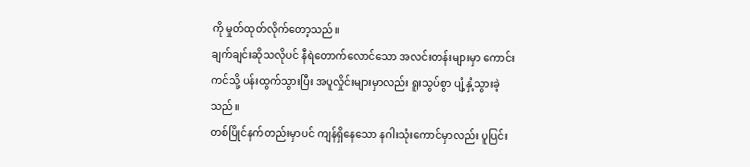ကို မှုတ်ထုတ်လိုက်တော့သည်။
ချက်ချင်းဆိုသလိုပင် နီရဲတောက်လောင်သော အလင်းတန်းများမှာ ကောင်းကင်သို့ ပန်းထွက်သွားပြီး အပူလှိုင်းများမှာလည်း ရူးသွပ်စွာ ပျံ့နှံ့သွားခဲ့သည်။
တစ်ပြိုင်နက်တည်းမှာပင် ကျန်ရှိနေသော နဂါးသုံးကောင်မှာလည်း ပူပြင်း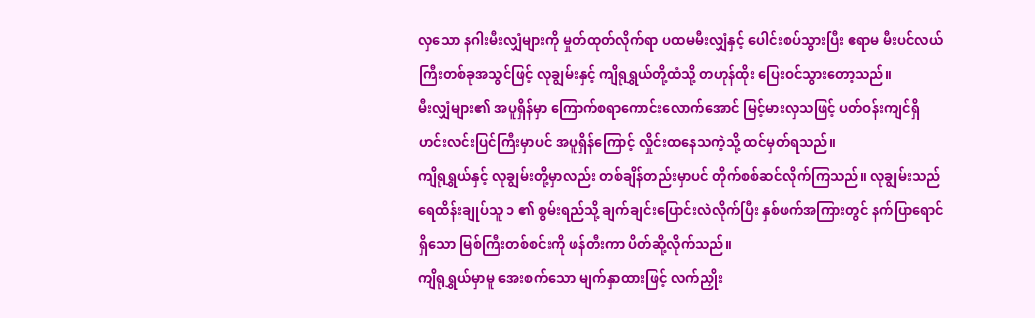လှသော နဂါးမီးလျှံများကို မှုတ်ထုတ်လိုက်ရာ ပထမမီးလျှံနှင့် ပေါင်းစပ်သွားပြီး ဧရာမ မီးပင်လယ်ကြီးတစ်ခုအသွင်ဖြင့် လုချွမ်းနှင့် ကျိရုရွှယ်တို့ထံသို့ တဟုန်ထိုး ပြေးဝင်သွားတော့သည်။
မီးလျှံများ၏ အပူရှိန်မှာ ကြောက်စရာကောင်းလောက်အောင် မြင့်မားလှသဖြင့် ပတ်ဝန်းကျင်ရှိ ဟင်းလင်းပြင်ကြီးမှာပင် အပူရှိန်ကြောင့် လှိုင်းထနေသကဲ့သို့ ထင်မှတ်ရသည်။
ကျိရုရွှယ်နှင့် လုချွမ်းတို့မှာလည်း တစ်ချိန်တည်းမှာပင် တိုက်စစ်ဆင်လိုက်ကြသည်။ လုချွမ်းသည် ရေထိန်းချုပ်သူ ၁ ၏ စွမ်းရည်သို့ ချက်ချင်းပြောင်းလဲလိုက်ပြီး နှစ်ဖက်အကြားတွင် နက်ပြာရောင်ရှိသော မြစ်ကြီးတစ်စင်းကို ဖန်တီးကာ ပိတ်ဆို့လိုက်သည်။
ကျိရုရွှယ်မှာမူ အေးစက်သော မျက်နှာထားဖြင့် လက်ညှိုး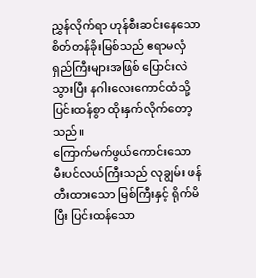ညွှန်လိုက်ရာ ဟုန်စီးဆင်းနေသော စိတ်တန်ခိုးမြစ်သည် ဧရာမလှံရှည်ကြီးများအဖြစ် ပြောင်းလဲသွားပြီး နဂါးလေးကောင်ထံသို့ ပြင်းထန်စွာ ထိုးနှက်လိုက်တော့သည်။
ကြောက်မက်ဖွယ်ကောင်းသော မီးပင်လယ်ကြီးသည် လုချွမ်း ဖန်တီးထားသော မြစ်ကြီးနှင့် ရိုက်မိပြီး ပြင်းထန်သော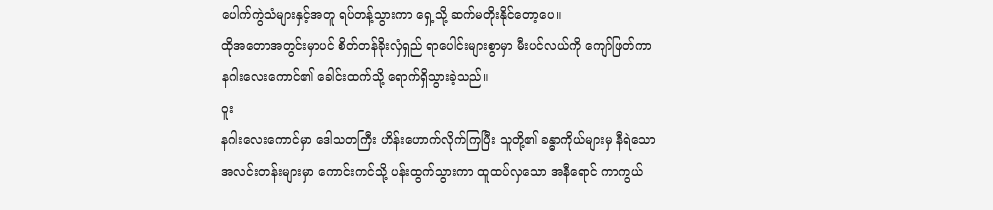ပေါက်ကွဲသံများနှင့်အတူ ရပ်တန့်သွားကာ ရှေ့သို့ ဆက်မတိုးနိုင်တော့ပေ။
ထိုအတောအတွင်းမှာပင် စိတ်တန်ခိုးလှံရှည် ရာပေါင်းများစွာမှာ မီးပင်လယ်ကို ကျော်ဖြတ်ကာ နဂါးလေးကောင်၏ ခေါင်းထက်သို့ ရောက်ရှိသွားခဲ့သည်။
ဝူး
နဂါးလေးကောင်မှာ ဒေါသတကြီး ဟိန်းဟောက်လိုက်ကြပြီး သူတို့၏ ခန္ဓာကိုယ်များမှ နီရဲသော အလင်းတန်းများမှာ ကောင်းကင်သို့ ပန်းထွက်သွားကာ ထူထပ်လှသော အနီရောင် ကာကွယ်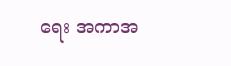ရေး အကာအ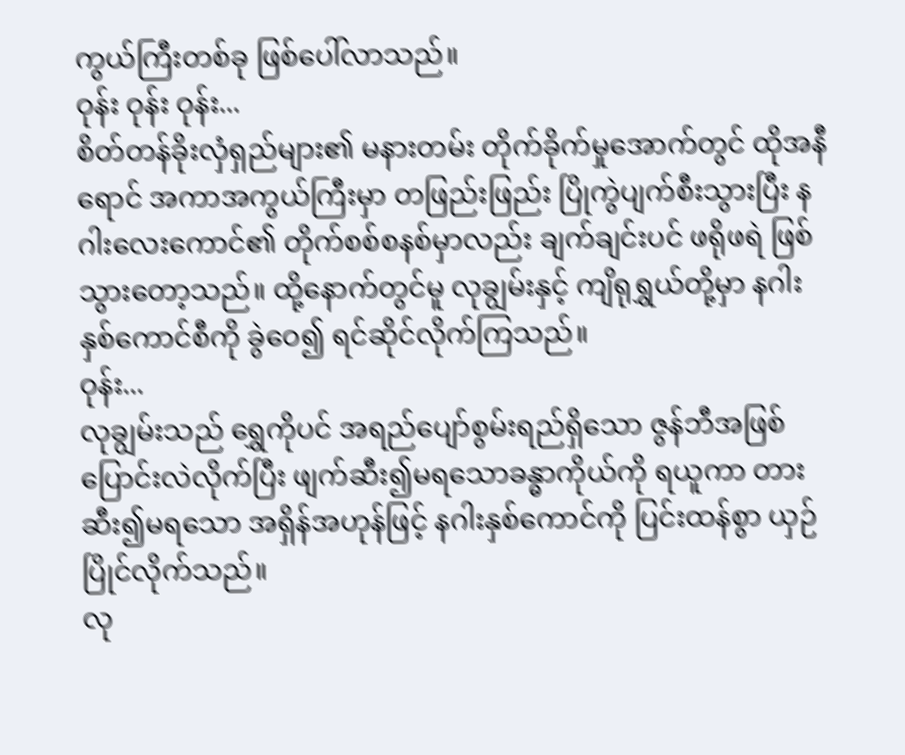ကွယ်ကြီးတစ်ခု ဖြစ်ပေါ်လာသည်။
ဝုန်း ဝုန်း ဝုန်း...
စိတ်တန်ခိုးလှံရှည်များ၏ မနားတမ်း တိုက်ခိုက်မှုအောက်တွင် ထိုအနီရောင် အကာအကွယ်ကြီးမှာ တဖြည်းဖြည်း ပြိုကွဲပျက်စီးသွားပြီး နဂါးလေးကောင်၏ တိုက်စစ်စနစ်မှာလည်း ချက်ချင်းပင် ဖရိုဖရဲ ဖြစ်သွားတော့သည်။ ထို့နောက်တွင်မူ လုချွမ်းနှင့် ကျိရုရွှယ်တို့မှာ နဂါးနှစ်ကောင်စီကို ခွဲဝေ၍ ရင်ဆိုင်လိုက်ကြသည်။
ဝုန်း...
လုချွမ်းသည် ရွှေကိုပင် အရည်ပျော်စွမ်းရည်ရှိသော ဇွန်ဘီအဖြစ် ပြောင်းလဲလိုက်ပြီး ဖျက်ဆီး၍မရသောခန္ဓာကိုယ်ကို ရယူကာ တားဆီး၍မရသော အရှိန်အဟုန်ဖြင့် နဂါးနှစ်ကောင်ကို ပြင်းထန်စွာ ယှဉ်ပြိုင်လိုက်သည်။
လု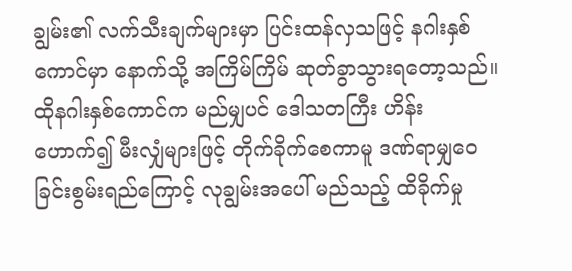ချွမ်း၏ လက်သီးချက်များမှာ ပြင်းထန်လှသဖြင့် နဂါးနှစ်ကောင်မှာ နောက်သို့ အကြိမ်ကြိမ် ဆုတ်ခွာသွားရတော့သည်။ ထိုနဂါးနှစ်ကောင်က မည်မျှပင် ဒေါသတကြီး ဟိန်းဟောက်၍ မီးလျှံများဖြင့် တိုက်ခိုက်စေကာမူ ဒဏ်ရာမျှဝေခြင်းစွမ်းရည်ကြောင့် လုချွမ်းအပေါ် မည်သည့် ထိခိုက်မှု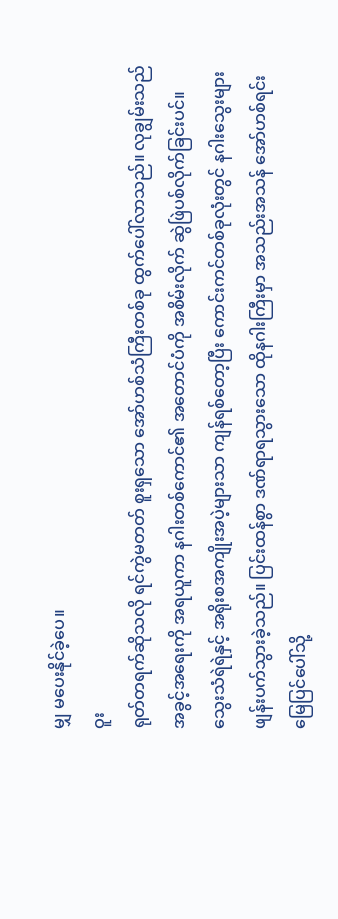မျှ မပေးနိုင်ခဲ့ပေ။
ဝူး
ရုတ်တရက်ဆိုသလို ရင်ကွဲမတတ် စူးရှသော အော်ဟစ်သံကြီးတစ်ခု ထွက်ပေါ်လာသည်။ လုချွမ်းသည် အခွင့်အရေးကို အရယူကာ နဂါးတစ်ကောင်၏ အတောင်ပံကို အစိမ်းလိုက် ဆွဲဖြဲပစ်လိုက်ခြင်းပင်။
သွေးသံရဲရဲနှင့် အရိုးစအကျိုးအပဲ့များသာ ကျန်ရစ်တော့ပြီး ကောင်းကင်တစ်ခုလုံးတွင် နဂါးသွေးများ ဖျန်းပက်သွားခဲ့သည်။ ပြင်းထန်စွာ ဒဏ်ရာရသွားသော ထိုနဂါးကြီးမှာ အသည်းအသန် အော်ဟစ်ရင်း မြေပြင်ပေါ်သို့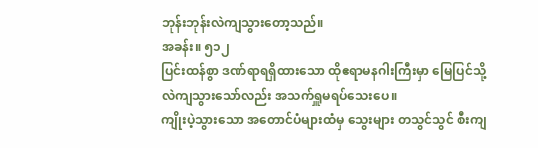ဘုန်းဘုန်းလဲကျသွားတော့သည်။
အခန်း။ ၅၁၂
ပြင်းထန်စွာ ဒဏ်ရာရရှိထားသော ထိုဧရာမနဂါးကြီးမှာ မြေပြင်သို့ လဲကျသွားသော်လည်း အသက်ရှူမရပ်သေးပေ။
ကျိုးပဲ့သွားသော အတောင်ပံများထံမှ သွေးများ တသွင်သွင် စီးကျ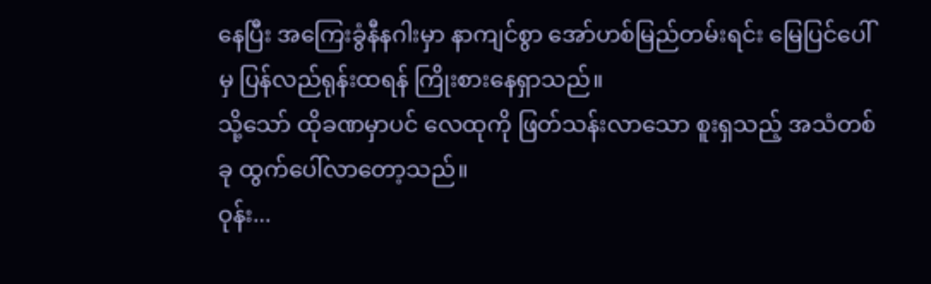နေပြီး အကြေးခွံနီနဂါးမှာ နာကျင်စွာ အော်ဟစ်မြည်တမ်းရင်း မြေပြင်ပေါ်မှ ပြန်လည်ရုန်းထရန် ကြိုးစားနေရှာသည်။
သို့သော် ထိုခဏမှာပင် လေထုကို ဖြတ်သန်းလာသော စူးရှသည့် အသံတစ်ခု ထွက်ပေါ်လာတော့သည်။
ဝုန်း...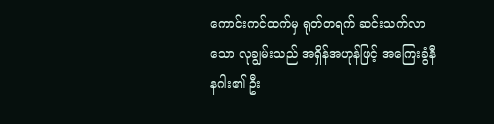ကောင်းကင်ထက်မှ ရုတ်တရက် ဆင်းသက်လာသော လုချွမ်းသည် အရှိန်အဟုန်ဖြင့် အကြေးခွံနီနဂါး၏ ဦး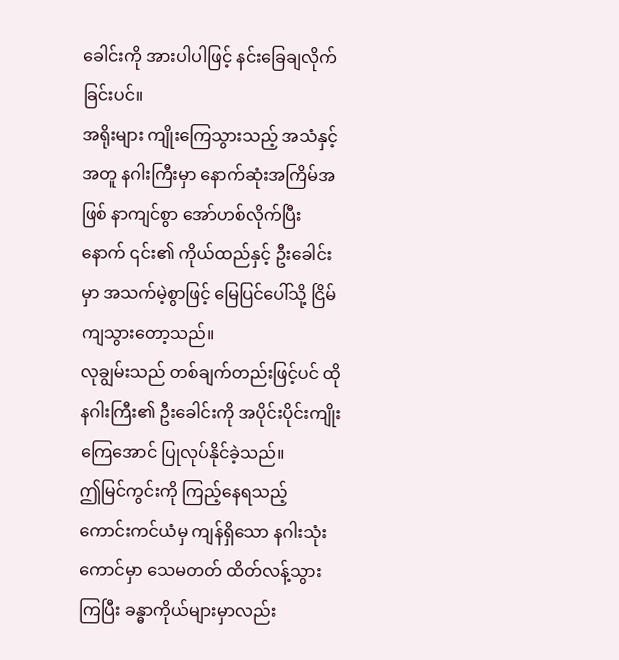ခေါင်းကို အားပါပါဖြင့် နင်းခြေချလိုက်ခြင်းပင်။
အရိုးများ ကျိုးကြေသွားသည့် အသံနှင့်အတူ နဂါးကြီးမှာ နောက်ဆုံးအကြိမ်အဖြစ် နာကျင်စွာ အော်ဟစ်လိုက်ပြီးနောက် ၎င်း၏ ကိုယ်ထည်နှင့် ဦးခေါင်းမှာ အသက်မဲ့စွာဖြင့် မြေပြင်ပေါ်သို့ ငြိမ်ကျသွားတော့သည်။
လုချွမ်းသည် တစ်ချက်တည်းဖြင့်ပင် ထိုနဂါးကြီး၏ ဦးခေါင်းကို အပိုင်းပိုင်းကျိုးကြေအောင် ပြုလုပ်နိုင်ခဲ့သည်။
ဤမြင်ကွင်းကို ကြည့်နေရသည့် ကောင်းကင်ယံမှ ကျန်ရှိသော နဂါးသုံးကောင်မှာ သေမတတ် ထိတ်လန့်သွားကြပြီး ခန္ဓာကိုယ်များမှာလည်း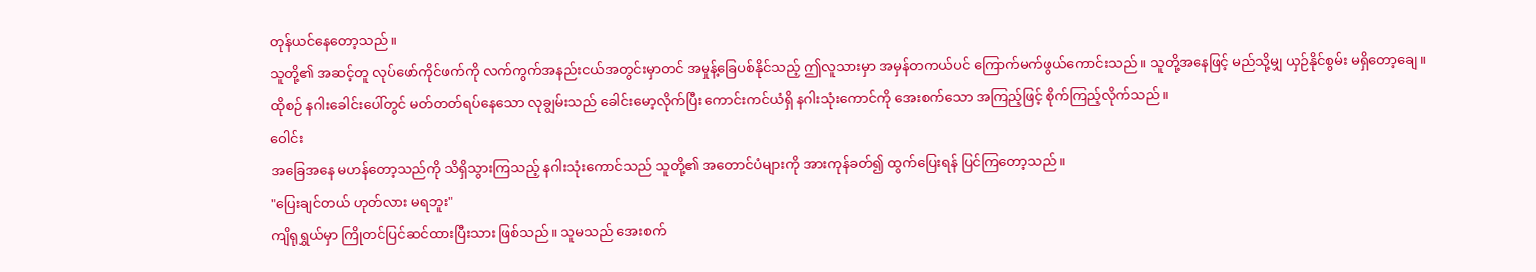တုန်ယင်နေတော့သည်။
သူတို့၏ အဆင့်တူ လုပ်ဖော်ကိုင်ဖက်ကို လက်ကွက်အနည်းငယ်အတွင်းမှာတင် အမှုန့်ခြေပစ်နိုင်သည့် ဤလူသားမှာ အမှန်တကယ်ပင် ကြောက်မက်ဖွယ်ကောင်းသည်။ သူတို့အနေဖြင့် မည်သို့မျှ ယှဉ်နိုင်စွမ်း မရှိတော့ချေ။
ထိုစဉ် နဂါးခေါင်းပေါ်တွင် မတ်တတ်ရပ်နေသော လုချွမ်းသည် ခေါင်းမော့လိုက်ပြီး ကောင်းကင်ယံရှိ နဂါးသုံးကောင်ကို အေးစက်သော အကြည့်ဖြင့် စိုက်ကြည့်လိုက်သည်။
ဝေါင်း
အခြေအနေ မဟန်တော့သည်ကို သိရှိသွားကြသည့် နဂါးသုံးကောင်သည် သူတို့၏ အတောင်ပံများကို အားကုန်ခတ်၍ ထွက်ပြေးရန် ပြင်ကြတော့သည်။
"ပြေးချင်တယ် ဟုတ်လား မရဘူး"
ကျိရုရွှယ်မှာ ကြိုတင်ပြင်ဆင်ထားပြီးသား ဖြစ်သည်။ သူမသည် အေးစက်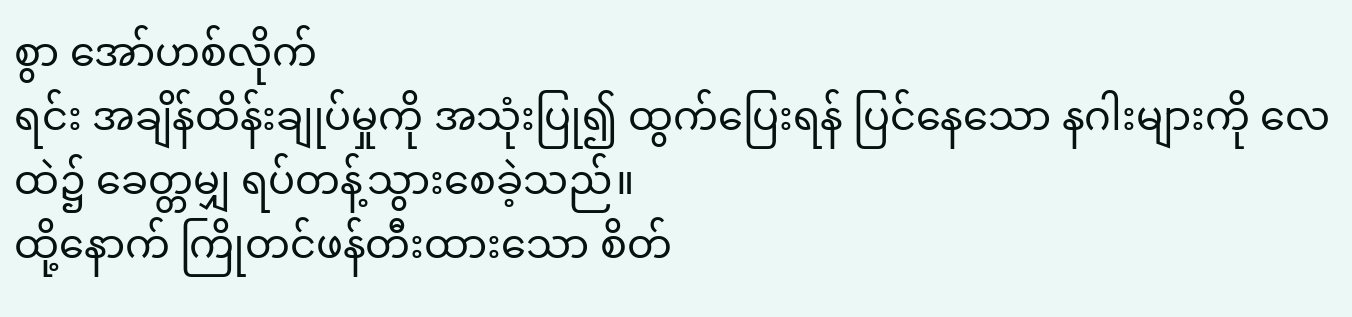စွာ အော်ဟစ်လိုက်
ရင်း အချိန်ထိန်းချုပ်မှုကို အသုံးပြု၍ ထွက်ပြေးရန် ပြင်နေသော နဂါးများကို လေထဲ၌ ခေတ္တမျှ ရပ်တန့်သွားစေခဲ့သည်။
ထို့နောက် ကြိုတင်ဖန်တီးထားသော စိတ်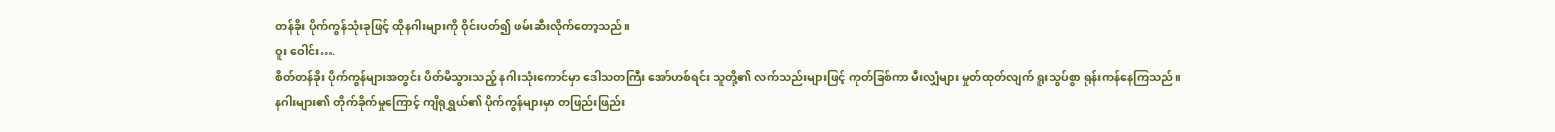တန်ခိုး ပိုက်ကွန်သုံးခုဖြင့် ထိုနဂါးများကို ဝိုင်းပတ်၍ ဖမ်းဆီးလိုက်တော့သည်။
ဝူး ဝေါင်း….
စိတ်တန်ခိုး ပိုက်ကွန်များအတွင်း ပိတ်မိသွားသည့် နဂါးသုံးကောင်မှာ ဒေါသတကြီး အော်ဟစ်ရင်း သူတို့၏ လက်သည်းများဖြင့် ကုတ်ခြစ်ကာ မီးလျှံများ မှုတ်ထုတ်လျက် ရူးသွပ်စွာ ရုန်းကန်နေကြသည်။
နဂါးများ၏ တိုက်ခိုက်မှုကြောင့် ကျိရုရွှယ်၏ ပိုက်ကွန်များမှာ တဖြည်းဖြည်း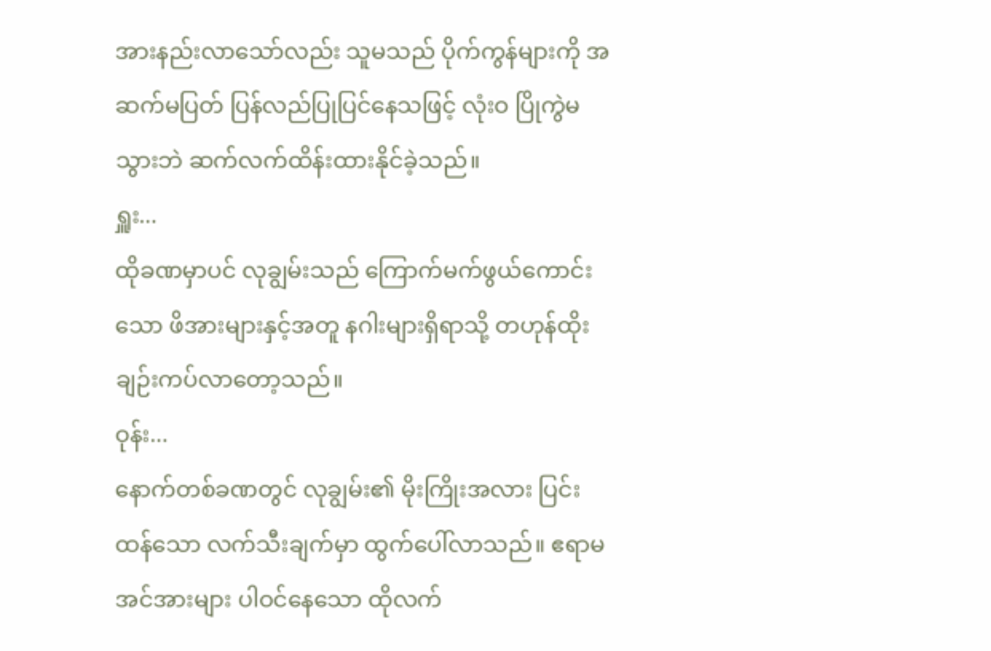အားနည်းလာသော်လည်း သူမသည် ပိုက်ကွန်များကို အဆက်မပြတ် ပြန်လည်ပြုပြင်နေသဖြင့် လုံးဝ ပြိုကွဲမသွားဘဲ ဆက်လက်ထိန်းထားနိုင်ခဲ့သည်။
ရှူး...
ထိုခဏမှာပင် လုချွမ်းသည် ကြောက်မက်ဖွယ်ကောင်းသော ဖိအားများနှင့်အတူ နဂါးများရှိရာသို့ တဟုန်ထိုး ချဉ်းကပ်လာတော့သည်။
ဝုန်း...
နောက်တစ်ခဏတွင် လုချွမ်း၏ မိုးကြိုးအလား ပြင်းထန်သော လက်သီးချက်မှာ ထွက်ပေါ်လာသည်။ ဧရာမအင်အားများ ပါဝင်နေသော ထိုလက်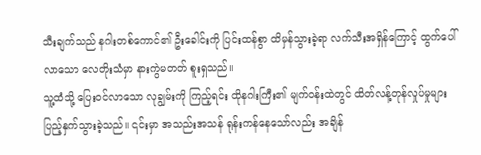သီးချက်သည် နဂါးတစ်ကောင်၏ ဦးခေါင်းကို ပြင်းထန်စွာ ထိမှန်သွားခဲ့ရာ လက်သီးအရှိန်ကြောင့် ထွက်ပေါ်လာသော လေတိုးသံမှာ နားကွဲမတတ် စူးရှသည်။
သူ့ထံသို့ ပြေးဝင်လာသော လုချွမ်းကို ကြည့်ရင်း ထိုနဂါးကြီး၏ မျက်ဝန်းထဲတွင် ထိတ်လန့်တုန်လှုပ်မှုများ ပြည့်နှက်သွားခဲ့သည်။ ၎င်းမှာ အသည်းအသန် ရုန်းကန်နေသော်လည်း အချိန်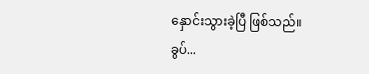နှောင်းသွားခဲ့ပြီ ဖြစ်သည်။
ခွပ်...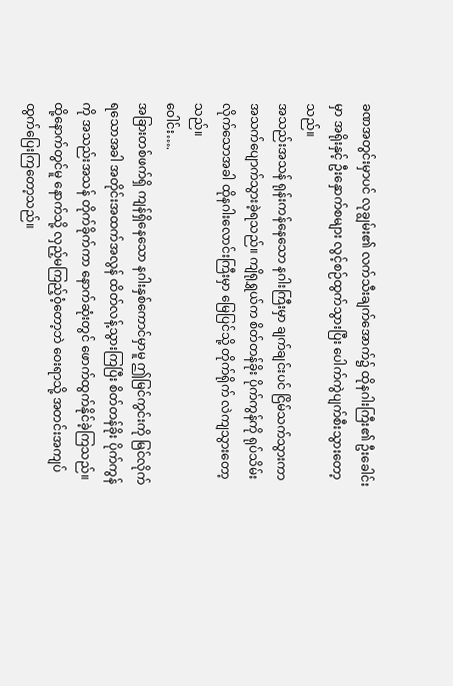ခဏအတွင်းမှာပင် လုချွမ်း၏ လက်သီးချက်အောက်၌ ထိုနဂါးကြီး၏ ဦးခေါင်းမှာ အရိုးနှင့် ဦးနှောက်စများ လွင့်စဉ်ထွက်သွားပြီး ပေါက်ကွဲပျက်စီးသွားတော့သည်။
အသည်းအသန် ရုန်းကန်နေသော နဂါးကြီးမှာ ချက်ချင်းပင် ငြိမ်သက်သွားကာ အသက်ပျောက်သွားခဲ့ရသည်။ ကျိရုရွှယ်က စိတ်တန်ခိုး ပိုက်ကွန်ကို ရုပ်သိမ်းလိုက်သောအခါ ထိုနဂါးလောင်းကြီးမှာ မြေပြင်သို့ တိုက်ရိုက် လဲကျသွားတော့သည်။
ဝေါင်း….
အခြားတစ်ဖက်ရှိ ကျန်ရှိနေသော နဂါးနှစ်ကောင်မှာမူ ဤမြင်ကွင်းကို မြင်လိုက်ရသောအခါ အတိုင်းအထက်အလွန် ထိတ်လန့်သွားကြပြီး စိတ်တန်ခိုး ပိုက်ကွန်ကို အသည်းအသန် တိုက်ခိုက်ကာ နောက်ဆုံးတွင် ဖောက်ထွက်နိုင်ခဲ့ကြသည်။ ထို့နောက်တွင်မူ နောက်သို့ လှည့်မကြည့်ဝံ့တော့ဘဲ ဝေးရာသို့ အတင်းအကျပ် ထွက်ပြေးကြတော့သည်။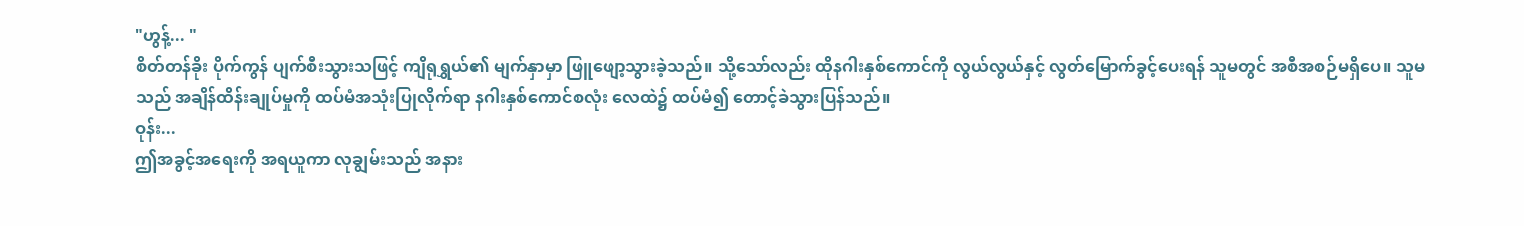"ဟွန့်... "
စိတ်တန်ခိုး ပိုက်ကွန် ပျက်စီးသွားသဖြင့် ကျိရုရွှယ်၏ မျက်နှာမှာ ဖြူဖျော့သွားခဲ့သည်။ သို့သော်လည်း ထိုနဂါးနှစ်ကောင်ကို လွယ်လွယ်နှင့် လွတ်မြောက်ခွင့်ပေးရန် သူမတွင် အစီအစဉ်မရှိပေ။ သူမသည် အချိန်ထိန်းချုပ်မှုကို ထပ်မံအသုံးပြုလိုက်ရာ နဂါးနှစ်ကောင်စလုံး လေထဲ၌ ထပ်မံ၍ တောင့်ခဲသွားပြန်သည်။
ဝုန်း...
ဤအခွင့်အရေးကို အရယူကာ လုချွမ်းသည် အနား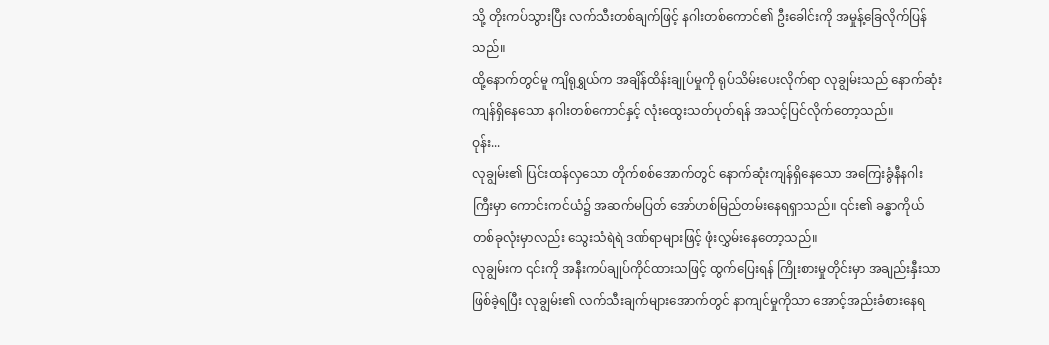သို့ တိုးကပ်သွားပြီး လက်သီးတစ်ချက်ဖြင့် နဂါးတစ်ကောင်၏ ဦးခေါင်းကို အမှုန့်ခြေလိုက်ပြန်သည်။
ထို့နောက်တွင်မူ ကျိရုရွှယ်က အချိန်ထိန်းချုပ်မှုကို ရုပ်သိမ်းပေးလိုက်ရာ လုချွမ်းသည် နောက်ဆုံးကျန်ရှိနေသော နဂါးတစ်ကောင်နှင့် လုံးထွေးသတ်ပုတ်ရန် အသင့်ပြင်လိုက်တော့သည်။
ဝုန်း...
လုချွမ်း၏ ပြင်းထန်လှသော တိုက်စစ်အောက်တွင် နောက်ဆုံးကျန်ရှိနေသော အကြေးခွံနီနဂါးကြီးမှာ ကောင်းကင်ယံ၌ အဆက်မပြတ် အော်ဟစ်မြည်တမ်းနေရရှာသည်။ ၎င်း၏ ခန္ဓာကိုယ်တစ်ခုလုံးမှာလည်း သွေးသံရဲရဲ ဒဏ်ရာများဖြင့် ဖုံးလွှမ်းနေတော့သည်။
လုချွမ်းက ၎င်းကို အနီးကပ်ချုပ်ကိုင်ထားသဖြင့် ထွက်ပြေးရန် ကြိုးစားမှုတိုင်းမှာ အချည်းနှီးသာ ဖြစ်ခဲ့ရပြီး လုချွမ်း၏ လက်သီးချက်များအောက်တွင် နာကျင်မှုကိုသာ အောင့်အည်းခံစားနေရ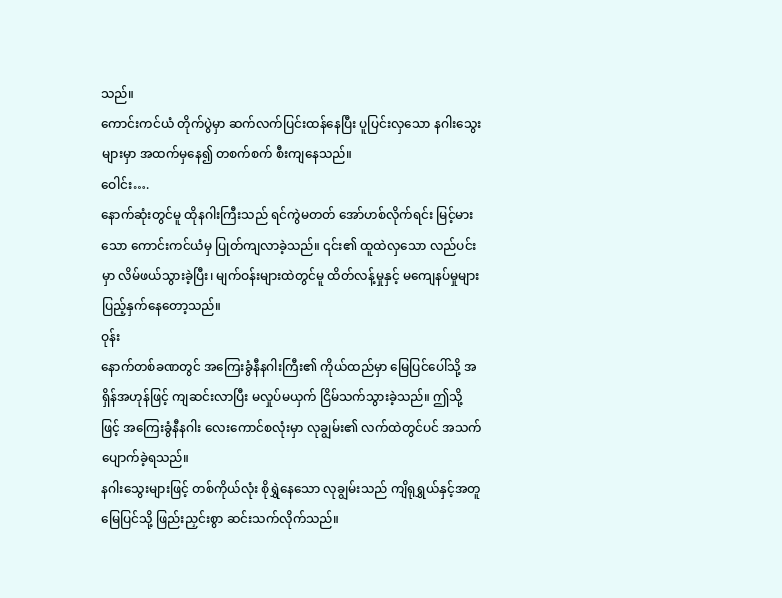သည်။
ကောင်းကင်ယံ တိုက်ပွဲမှာ ဆက်လက်ပြင်းထန်နေပြီး ပူပြင်းလှသော နဂါးသွေးများမှာ အထက်မှနေ၍ တစက်စက် စီးကျနေသည်။
ဝေါင်း….
နောက်ဆုံးတွင်မူ ထိုနဂါးကြီးသည် ရင်ကွဲမတတ် အော်ဟစ်လိုက်ရင်း မြင့်မားသော ကောင်းကင်ယံမှ ပြုတ်ကျလာခဲ့သည်။ ၎င်း၏ ထူထဲလှသော လည်ပင်းမှာ လိမ်ဖယ်သွားခဲ့ပြီး၊ မျက်ဝန်းများထဲတွင်မူ ထိတ်လန့်မှုနှင့် မကျေနပ်မှုများ ပြည့်နှက်နေတော့သည်။
ဝုန်း
နောက်တစ်ခဏတွင် အကြေးခွံနီနဂါးကြီး၏ ကိုယ်ထည်မှာ မြေပြင်ပေါ်သို့ အရှိန်အဟုန်ဖြင့် ကျဆင်းလာပြီး မလှုပ်မယှက် ငြိမ်သက်သွားခဲ့သည်။ ဤသို့ဖြင့် အကြေးခွံနီနဂါး လေးကောင်စလုံးမှာ လုချွမ်း၏ လက်ထဲတွင်ပင် အသက်ပျောက်ခဲ့ရသည်။
နဂါးသွေးများဖြင့် တစ်ကိုယ်လုံး စိုရွှဲနေသော လုချွမ်းသည် ကျိရုရွှယ်နှင့်အတူ မြေပြင်သို့ ဖြည်းညှင်းစွာ ဆင်းသက်လိုက်သည်။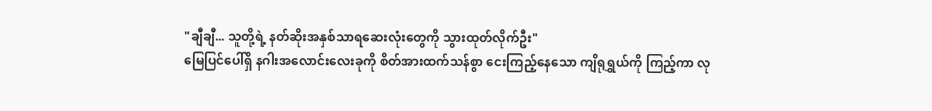"ချီချီ... သူတို့ရဲ့ နတ်ဆိုးအနှစ်သာရဆေးလုံးတွေကို သွားထုတ်လိုက်ဦး"
မြေပြင်ပေါ်ရှိ နဂါးအလောင်းလေးခုကို စိတ်အားထက်သန်စွာ ငေးကြည့်နေသော ကျိရုရွှယ်ကို ကြည့်ကာ လု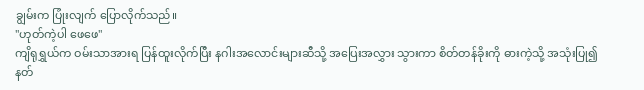ချွမ်းက ပြုံးလျက် ပြောလိုက်သည်။
"ဟုတ်ကဲ့ပါ ဖေဖေ"
ကျိရုရွှယ်က ဝမ်းသာအားရ ပြန်ထူးလိုက်ပြီး နဂါးအလောင်းများဆီသို့ အပြေးအလွှား သွားကာ စိတ်တန်ခိုးကို ဓားကဲ့သို့ အသုံးပြု၍ နတ်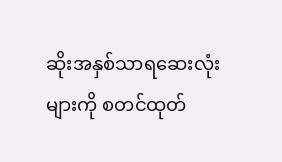ဆိုးအနှစ်သာရဆေးလုံးများကို စတင်ထုတ်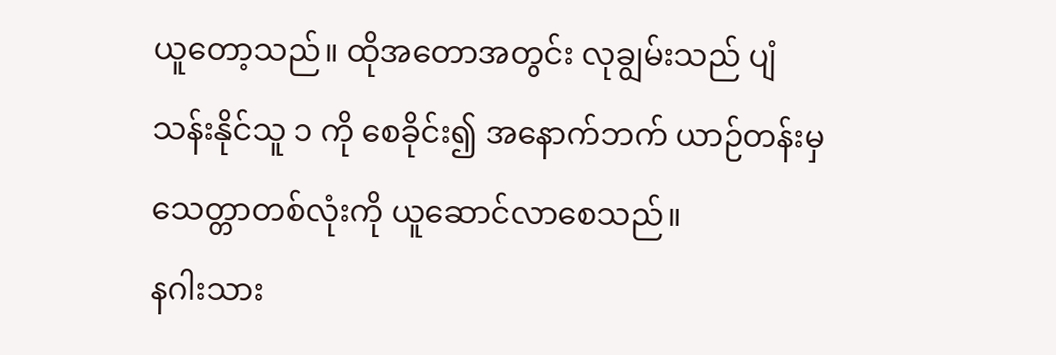ယူတော့သည်။ ထိုအတောအတွင်း လုချွမ်းသည် ပျံသန်းနိုင်သူ ၁ ကို စေခိုင်း၍ အနောက်ဘက် ယာဉ်တန်းမှ သေတ္တာတစ်လုံးကို ယူဆောင်လာစေသည်။
နဂါးသား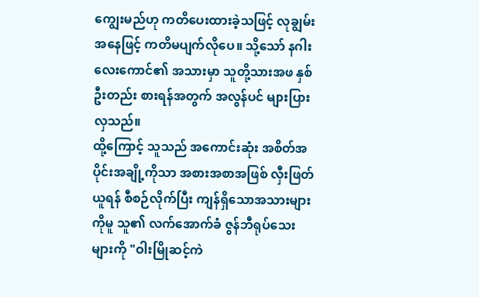ကျွေးမည်ဟု ကတိပေးထားခဲ့သဖြင့် လုချွမ်းအနေဖြင့် ကတိမပျက်လိုပေ။ သို့သော် နဂါးလေးကောင်၏ အသားမှာ သူတို့သားအဖ နှစ်ဦးတည်း စားရန်အတွက် အလွန်ပင် များပြားလှသည်။
ထို့ကြောင့် သူသည် အကောင်းဆုံး အစိတ်အပိုင်းအချို့ကိုသာ အစားအစာအဖြစ် လှီးဖြတ်ယူရန် စီစဉ်လိုက်ပြီး ကျန်ရှိသောအသားများကိုမူ သူ၏ လက်အောက်ခံ ဇွန်ဘီရုပ်သေးများကို "ဝါးမြိုဆင့်ကဲ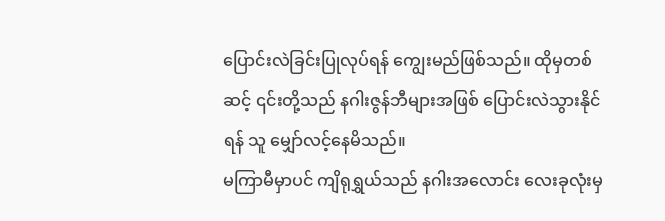ပြောင်းလဲခြင်းပြုလုပ်ရန် ကျွေးမည်ဖြစ်သည်။ ထိုမှတစ်ဆင့် ၎င်းတို့သည် နဂါးဇွန်ဘီများအဖြစ် ပြောင်းလဲသွားနိုင်ရန် သူ မျှော်လင့်နေမိသည်။
မကြာမီမှာပင် ကျိရုရွှယ်သည် နဂါးအလောင်း လေးခုလုံးမှ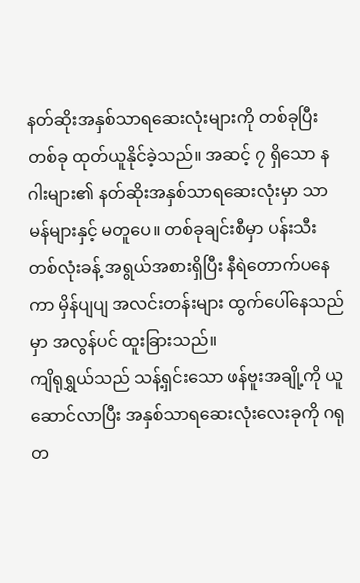နတ်ဆိုးအနှစ်သာရဆေးလုံးများကို တစ်ခုပြီးတစ်ခု ထုတ်ယူနိုင်ခဲ့သည်။ အဆင့် ၇ ရှိသော နဂါးများ၏ နတ်ဆိုးအနှစ်သာရဆေးလုံးမှာ သာမန်များနှင့် မတူပေ။ တစ်ခုချင်းစီမှာ ပန်းသီးတစ်လုံးခန့် အရွယ်အစားရှိပြီး နီရဲတောက်ပနေကာ မှိန်ပျပျ အလင်းတန်းများ ထွက်ပေါ်နေသည်မှာ အလွန်ပင် ထူးခြားသည်။
ကျိရုရွှယ်သည် သန့်ရှင်းသော ဖန်ဗူးအချို့ကို ယူဆောင်လာပြီး အနှစ်သာရဆေးလုံးလေးခုကို ဂရုတ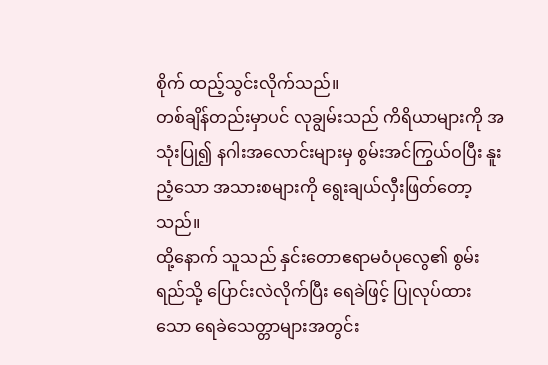စိုက် ထည့်သွင်းလိုက်သည်။
တစ်ချိန်တည်းမှာပင် လုချွမ်းသည် ကိရိယာများကို အသုံးပြု၍ နဂါးအလောင်းများမှ စွမ်းအင်ကြွယ်ဝပြီး နူးညံ့သော အသားစများကို ရွေးချယ်လှီးဖြတ်တော့သည်။
ထို့နောက် သူသည် နှင်းတောဧရာမဝံပုလွေ၏ စွမ်းရည်သို့ ပြောင်းလဲလိုက်ပြီး ရေခဲဖြင့် ပြုလုပ်ထားသော ရေခဲသေတ္တာများအတွင်း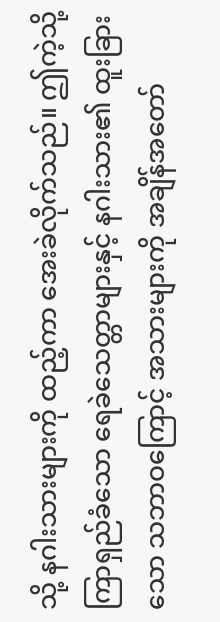သို့ နဂါးသားများကို ထည့်ကာ အေးခဲလိုက်သည်။ ဤကဲ့သို့ ကြာရှည်ခံသော ရေခဲသေတ္တာများနှင့် နဂါးသား၏ ထူးခြားသော သဘာဝကြောင့် အသားများကို အချိန်အတော်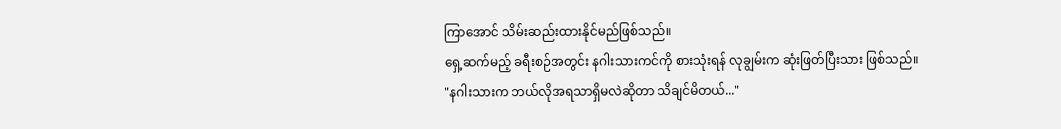ကြာအောင် သိမ်းဆည်းထားနိုင်မည်ဖြစ်သည်။
ရှေ့ဆက်မည့် ခရီးစဉ်အတွင်း နဂါးသားကင်ကို စားသုံးရန် လုချွမ်းက ဆုံးဖြတ်ပြီးသား ဖြစ်သည်။
"နဂါးသားက ဘယ်လိုအရသာရှိမလဲဆိုတာ သိချင်မိတယ်..."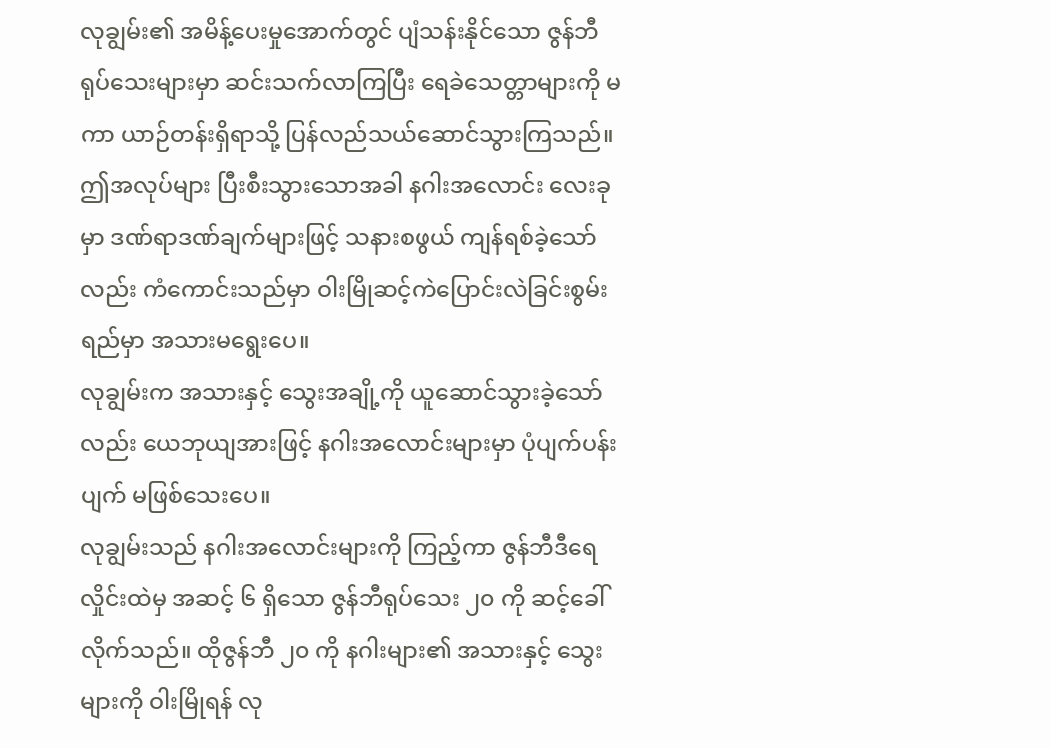လုချွမ်း၏ အမိန့်ပေးမှုအောက်တွင် ပျံသန်းနိုင်သော ဇွန်ဘီရုပ်သေးများမှာ ဆင်းသက်လာကြပြီး ရေခဲသေတ္တာများကို မကာ ယာဉ်တန်းရှိရာသို့ ပြန်လည်သယ်ဆောင်သွားကြသည်။ ဤအလုပ်များ ပြီးစီးသွားသောအခါ နဂါးအလောင်း လေးခုမှာ ဒဏ်ရာဒဏ်ချက်များဖြင့် သနားစဖွယ် ကျန်ရစ်ခဲ့သော်လည်း ကံကောင်းသည်မှာ ဝါးမြိုဆင့်ကဲပြောင်းလဲခြင်းစွမ်းရည်မှာ အသားမရွေးပေ။
လုချွမ်းက အသားနှင့် သွေးအချို့ကို ယူဆောင်သွားခဲ့သော်လည်း ယေဘုယျအားဖြင့် နဂါးအလောင်းများမှာ ပုံပျက်ပန်းပျက် မဖြစ်သေးပေ။
လုချွမ်းသည် နဂါးအလောင်းများကို ကြည့်ကာ ဇွန်ဘီဒီရေလှိုင်းထဲမှ အဆင့် ၆ ရှိသော ဇွန်ဘီရုပ်သေး ၂၀ ကို ဆင့်ခေါ်လိုက်သည်။ ထိုဇွန်ဘီ ၂၀ ကို နဂါးများ၏ အသားနှင့် သွေးများကို ဝါးမြိုရန် လု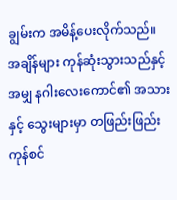ချွမ်းက အမိန့်ပေးလိုက်သည်။
အချိန်များ ကုန်ဆုံးသွားသည်နှင့်အမျှ နဂါးလေးကောင်၏ အသားနှင့် သွေးများမှာ တဖြည်းဖြည်း ကုန်စင်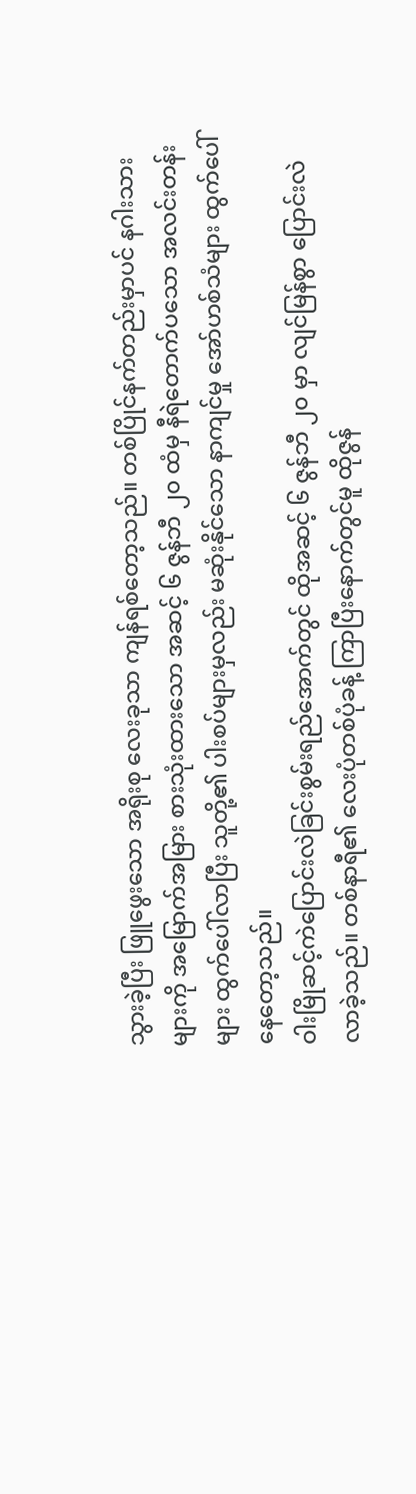သွားခဲ့ပြီး ဖြူဖွေးသော အရိုးစု လေးခုသာ ကျန်ရစ်တော့သည်။ တစ်ပြိုင်နက်တည်းမှာပင် နဂါးသားများကို အမြောက်အမြား စားသုံးထားသော အဆင့် ၆ ဇွန်ဘီ ၂၀ ထံမှ နီရဲတောက်ပသော အလင်းတန်းများ ထွက်ပေါ်လာပြီး သူတို့၏ ပါးစပ်များမှလည်း မဆုံးနိုင်သော နာကျင်မှု အော်ဟစ်သံများ ထွက်ပေါ်နေတော့သည်။
ဝါးမြိုဆင့်ကဲပြောင်းလဲခြင်းစွမ်းရည်အောက်တွင် ထိုအဆင့် ၆ ဇွန်ဘီ ၂၀ မှာ လျင်မြန်စွာ ပြောင်းလဲလာခဲ့သည်။ တစ်နာရီ၏ လေးပုံတစ်ပုံခန့် ကြာပြီးနောက်တွင်မူ ထိုဇွန်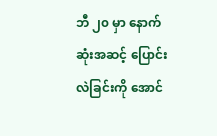ဘီ ၂၀ မှာ နောက်ဆုံးအဆင့် ပြောင်းလဲခြင်းကို အောင်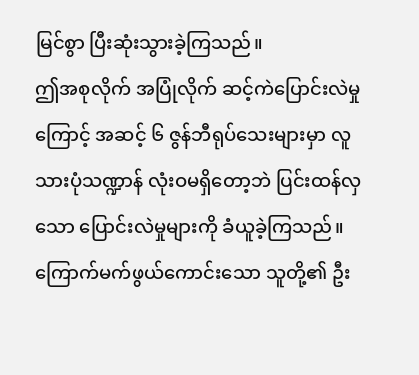မြင်စွာ ပြီးဆုံးသွားခဲ့ကြသည်။
ဤအစုလိုက် အပြုံလိုက် ဆင့်ကဲပြောင်းလဲမှုကြောင့် အဆင့် ၆ ဇွန်ဘီရုပ်သေးများမှာ လူသားပုံသဏ္ဍာန် လုံးဝမရှိတော့ဘဲ ပြင်းထန်လှသော ပြောင်းလဲမှုများကို ခံယူခဲ့ကြသည်။ ကြောက်မက်ဖွယ်ကောင်းသော သူတို့၏ ဦး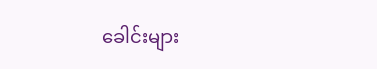ခေါင်းများ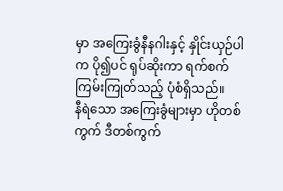မှာ အကြေးခွံနီနဂါးနှင့် နှိုင်းယှဉ်ပါက ပို၍ပင် ရုပ်ဆိုးကာ ရက်စက်ကြမ်းကြုတ်သည့် ပုံစံရှိသည်။
နီရဲသော အကြေးခွံများမှာ ဟိုတစ်ကွက် ဒီတစ်ကွက်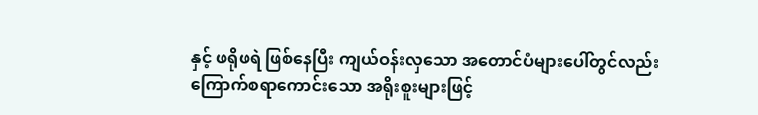နှင့် ဖရိုဖရဲ ဖြစ်နေပြီး ကျယ်ဝန်းလှသော အတောင်ပံများပေါ်တွင်လည်း ကြောက်စရာကောင်းသော အရိုးစူးများဖြင့်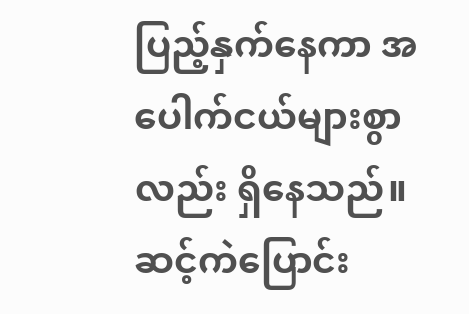ပြည့်နှက်နေကာ အပေါက်ငယ်များစွာလည်း ရှိနေသည်။
ဆင့်ကဲပြောင်း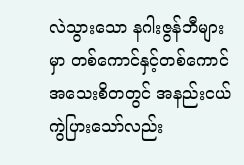လဲသွားသော နဂါးဇွန်ဘီများမှာ တစ်ကောင်နှင့်တစ်ကောင် အသေးစိတတွင် အနည်းငယ် ကွဲပြားသော်လည်း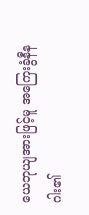ယေဘုယျအားဖြင့်မူ အကြေးခွံနီနဂါး၏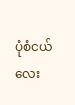ပုံစံငယ်လေး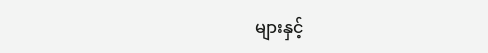များနှင့်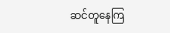ဆင်တူနေကြ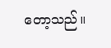တော့သည်။